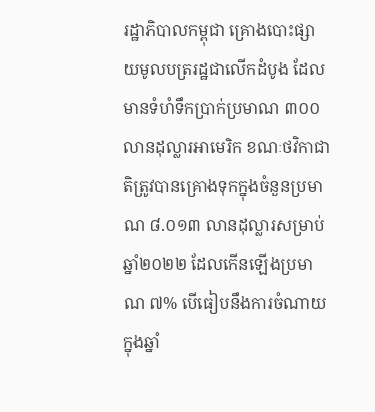រដ្ឋាភិបាលកម្ពុជា គ្រោងបោះផ្សាយមូលបត្ររដ្ឋជាលើកដំបូង ដែលមានទំហំទឹកប្រាក់ប្រមាណ ៣០០លានដុល្លារអាមេរិក ខណៈថវិកាជាតិត្រូវបានគ្រោងទុកក្នុងចំនួនប្រមាណ ៨.០១៣ លានដុល្លារសម្រាប់ឆ្នាំ២០២២ ដែលកើនឡើងប្រមាណ ៧% បើធៀបនឹងការចំណាយក្នុងឆ្នាំ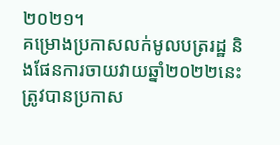២០២១។
គម្រោងប្រកាសលក់មូលបត្ររដ្ឋ និងផែនការចាយវាយឆ្នាំ២០២២នេះ ត្រូវបានប្រកាស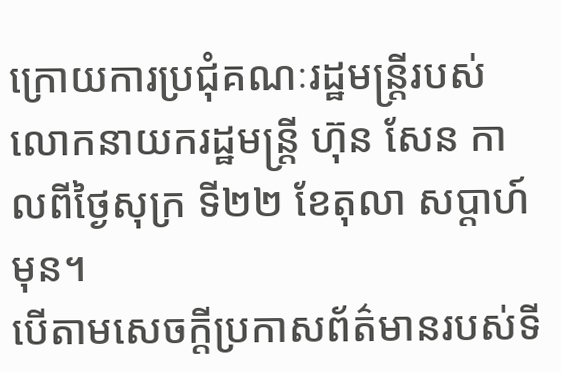ក្រោយការប្រជុំគណៈរដ្ឋមន្ត្រីរបស់លោកនាយករដ្ឋមន្ត្រី ហ៊ុន សែន កាលពីថ្ងៃសុក្រ ទី២២ ខែតុលា សប្តាហ៍មុន។
បើតាមសេចក្តីប្រកាសព័ត៌មានរបស់ទី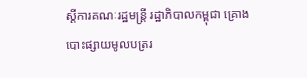ស្តីការគណៈរដ្ឋមន្ត្រី រដ្ឋាភិបាលកម្ពុជា គ្រោងបោះផ្សាយមូលបត្ររ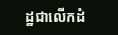ដ្ឋជាលើកដំ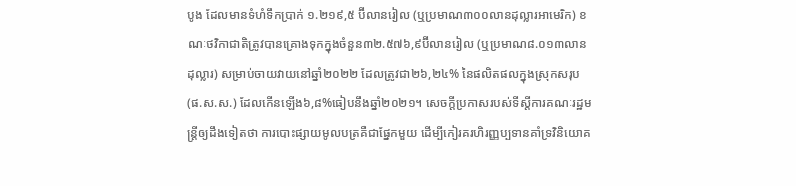បូង ដែលមានទំហំទឹកប្រាក់ ១.២១៩,៥ ប៊ីលានរៀល (ឬប្រមាណ៣០០លានដុល្លារអាមេរិក) ខណៈថវិកាជាតិត្រូវបានគ្រោងទុកក្នុងចំនួន៣២.៥៧៦,៩ប៊ីលានរៀល (ឬប្រមាណ៨.០១៣លានដុល្លារ) សម្រាប់ចាយវាយនៅឆ្នាំ២០២២ ដែលត្រូវជា២៦,២៤% នៃផលិតផលក្នុងស្រុកសរុប(ផ.ស.ស.) ដែលកើនឡើង៦,៨%ធៀបនឹងឆ្នាំ២០២១។ សេចក្តីប្រកាសរបស់ទីស្តីការគណៈរដ្ឋមន្ត្រីឲ្យដឹងទៀតថា ការបោះផ្សាយមូលបត្រគឺជាផ្នែកមួយ ដើម្បីកៀរគរហិរញ្ញប្បទានគាំទ្រវិនិយោគ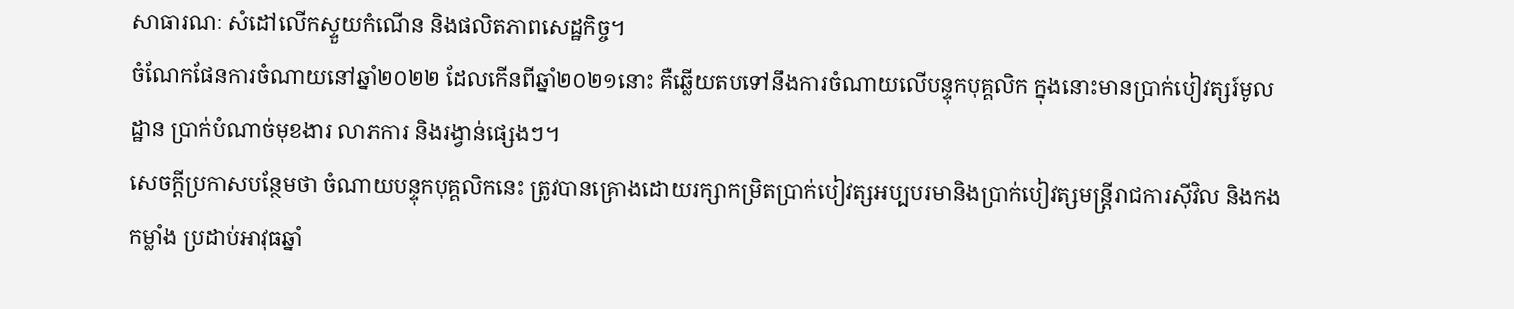សាធារណៈ សំដៅលើកស្ទួយកំណើន និងផលិតភាពសេដ្ឋកិច្ច។
ចំណែកផែនការចំណាយនៅឆ្នាំ២០២២ ដែលកើនពីឆ្នាំ២០២១នោះ គឺឆ្លើយតបទៅនឹងការចំណាយលើបន្ទុកបុគ្គលិក ក្នុងនោះមានប្រាក់បៀវត្សរ៍មូលដ្ឋាន ប្រាក់បំណាច់មុខងារ លាភការ និងរង្វាន់ផ្សេងៗ។
សេចក្តីប្រកាសបន្ថែមថា ចំណាយបន្ទុកបុគ្គលិកនេះ ត្រូវបានគ្រោងដោយរក្សាកម្រិតប្រាក់បៀវត្សអប្បបរមានិងប្រាក់បៀវត្សមន្ត្រីរាជការស៊ីវិល និងកងកម្លាំង ប្រដាប់អាវុធឆ្នាំ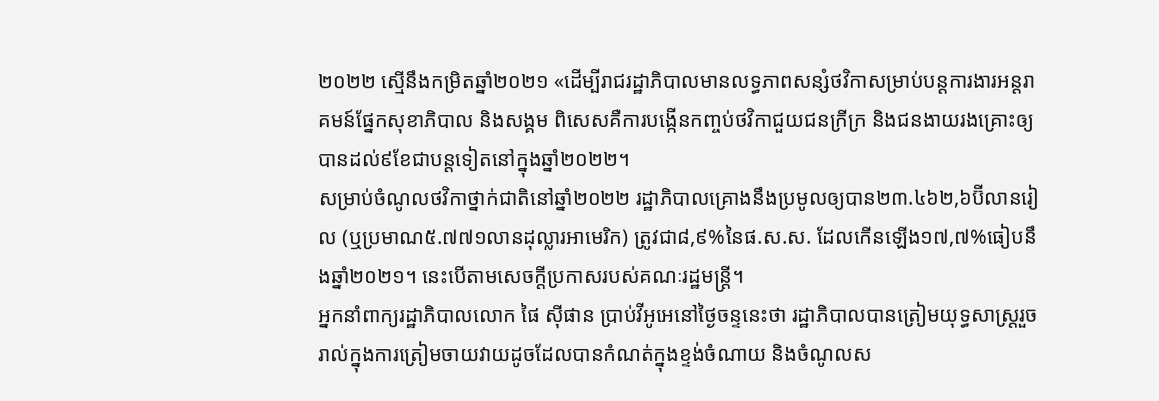២០២២ ស្មើនឹងកម្រិតឆ្នាំ២០២១ «ដើម្បីរាជរដ្ឋាភិបាលមានលទ្ធភាពសន្សំថវិកាសម្រាប់បន្តការងារអន្តរាគមន៍ផ្នែកសុខាភិបាល និងសង្គម ពិសេសគឺការបង្កើនកញ្ចប់ថវិកាជួយជនក្រីក្រ និងជនងាយរងគ្រោះឲ្យបានដល់៩ខែជាបន្តទៀតនៅក្នុងឆ្នាំ២០២២។
សម្រាប់ចំណូលថវិកាថ្នាក់ជាតិនៅឆ្នាំ២០២២ រដ្ឋាភិបាលគ្រោងនឹងប្រមូលឲ្យបាន២៣.៤៦២,៦ប៊ីលានរៀល (ឬប្រមាណ៥.៧៧១លានដុល្លារអាមេរិក) ត្រូវជា៨,៩%នៃផ.ស.ស. ដែលកើនឡើង១៧,៧%ធៀបនឹងឆ្នាំ២០២១។ នេះបើតាមសេចក្តីប្រកាសរបស់គណៈរដ្ឋមន្ត្រី។
អ្នកនាំពាក្យរដ្ឋាភិបាលលោក ផៃ ស៊ីផាន ប្រាប់វីអូអេនៅថ្ងៃចន្ទនេះថា រដ្ឋាភិបាលបានត្រៀមយុទ្ធសាស្ត្ររួចរាល់ក្នុងការត្រៀមចាយវាយដូចដែលបានកំណត់ក្នុងខ្ទង់ចំណាយ និងចំណូលស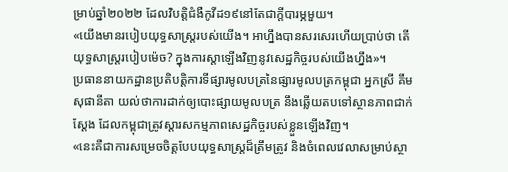ម្រាប់ឆ្នាំ២០២២ ដែលវិបត្តិជំងឺកូវីដ១៩នៅតែជាក្តីបារម្ភមួយ។
«យើងមានរបៀបយុទ្ធសាស្ត្ររបស់យើង។ អាហ្នឹងបានសរសេរហើយប្រាប់ថា តើយុទ្ធសាស្ត្ររបៀបម៉េច? ក្នុងការស្តាឡើងវិញនូវសេដ្ឋកិច្ចរបស់យើងហ្នឹង»។
ប្រធាននាយកដ្ឋានប្រតិបត្តិការទីផ្សារមូលបត្រនៃផ្សារមូលបត្រកម្ពុជា អ្នកស្រី គឹម សុផានីតា យល់ថាការដាក់ឲ្យបោះផ្សាយមូលបត្រ នឹងឆ្លើយតបទៅស្ថានភាពជាក់ស្តែង ដែលកម្ពុជាត្រូវស្តារសកម្មភាពសេដ្ឋកិច្ចរបស់ខ្លួនឡើងវិញ។
«នេះគឺជាការសម្រេចចិត្តបែបយុទ្ធសាស្ត្រដ៏ត្រឹមត្រូវ និងចំពេលវេលាសម្រាប់ស្ថា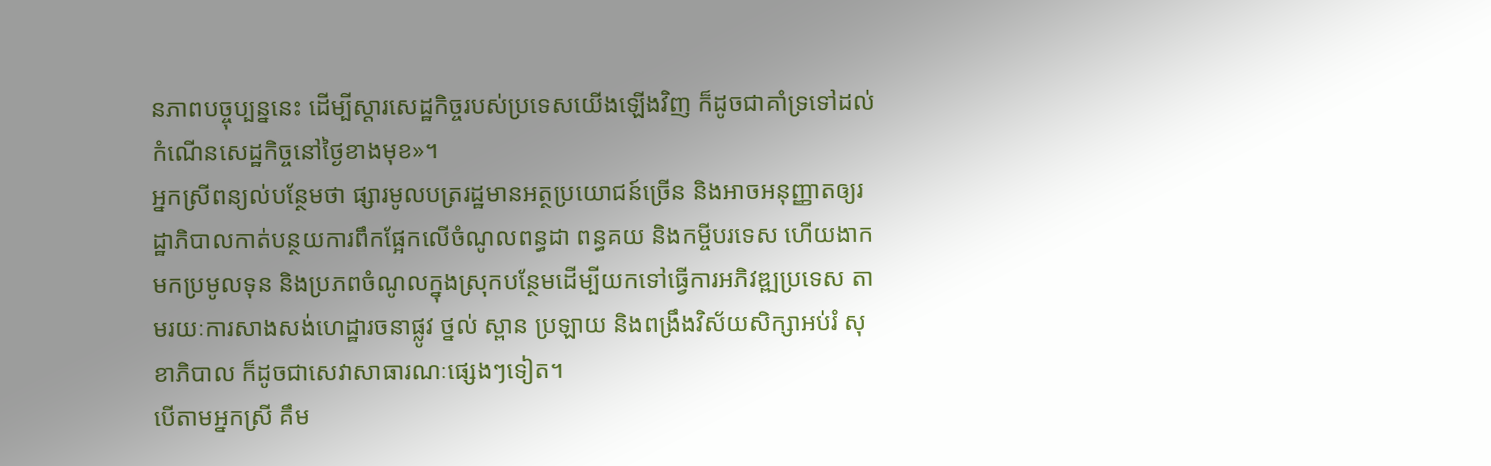នភាពបច្ចុប្បន្ននេះ ដើម្បីស្តារសេដ្ឋកិច្ចរបស់ប្រទេសយើងឡើងវិញ ក៏ដូចជាគាំទ្រទៅដល់កំណើនសេដ្ឋកិច្ចនៅថ្ងៃខាងមុខ»។
អ្នកស្រីពន្យល់បន្ថែមថា ផ្សារមូលបត្ររដ្ឋមានអត្ថប្រយោជន៍ច្រើន និងអាចអនុញ្ញាតឲ្យរដ្ឋាភិបាលកាត់បន្ថយការពឹកផ្អែកលើចំណូលពន្ធដា ពន្ធគយ និងកម្ចីបរទេស ហើយងាកមកប្រមូលទុន និងប្រភពចំណូលក្នុងស្រុកបន្ថែមដើម្បីយកទៅធ្វើការអភិវឌ្ឍប្រទេស តាមរយៈការសាងសង់ហេដ្ឋារចនាផ្លូវ ថ្នល់ ស្ពាន ប្រឡាយ និងពង្រឹងវិស័យសិក្សាអប់រំ សុខាភិបាល ក៏ដូចជាសេវាសាធារណៈផ្សេងៗទៀត។
បើតាមអ្នកស្រី គឹម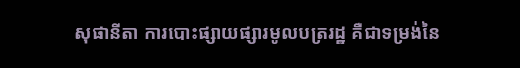សុផានីតា ការបោះផ្សាយផ្សារមូលបត្ររដ្ឋ គឺជាទម្រង់នៃ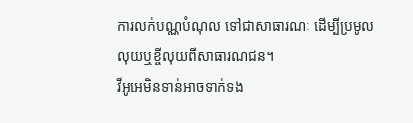ការលក់បណ្ណបំណុល ទៅជាសាធារណៈ ដើម្បីប្រមូលលុយឬខ្ចីលុយពីសាធារណជន។
វីអូអេមិនទាន់អាចទាក់ទង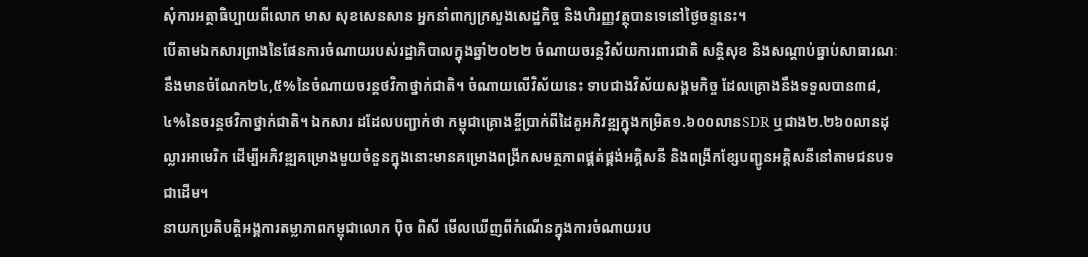សុំការអត្ថាធិប្បាយពីលោក មាស សុខសេនសាន អ្នកនាំពាក្យក្រសួងសេដ្ឋកិច្ច និងហិរញ្ញវត្ថុបានទេនៅថ្ងៃចន្ទនេះ។
បើតាមឯកសារព្រាងនៃផែនការចំណាយរបស់រដ្ឋាភិបាលក្នុងឆ្នាំ២០២២ ចំណាយចរន្តវិស័យការពារជាតិ សន្តិសុខ និងសណ្តាប់ធ្នាប់សាធារណៈ នឹងមានចំណែក២៤,៥%នៃចំណាយចរន្តថវិកាថ្នាក់ជាតិ។ ចំណាយលើវិស័យនេះ ទាបជាងវិស័យសង្គមកិច្ច ដែលគ្រោងនឹងទទួលបាន៣៨,៤%នៃចរន្តថវិកាថ្នាក់ជាតិ។ ឯកសារ ដដែលបញ្ជាក់ថា កម្ពុជាគ្រោងខ្ចីប្រាក់ពីដៃគូអភិវឌ្ឍក្នុងកម្រិត១.៦០០លានSDR ឬជាង២.២៦០លានដុល្លារអាមេរិក ដើម្បីអភិវឌ្ឍគម្រោងមួយចំនួនក្នុងនោះមានគម្រោងពង្រីកសមត្ថភាពផ្គត់ផ្គង់អគ្គិសនី និងពង្រីកខ្សែបញ្ជូនអគ្គិសនីនៅតាមជនបទជាដើម។
នាយកប្រតិបត្តិអង្គការតម្លាភាពកម្ពុជាលោក ប៉ិច ពិសី មើលឃើញពីកំណើនក្នុងការចំណាយរប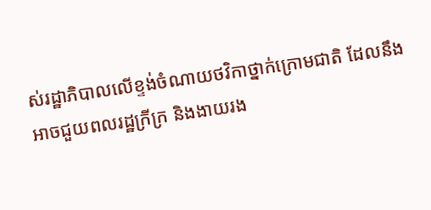ស់រដ្ឋាភិបាលលើខ្ទង់ចំណាយថវិកាថ្នាក់ក្រោមជាតិ ដែលនឹងអាចជួយពលរដ្ឋក្រីក្រ និងងាយរង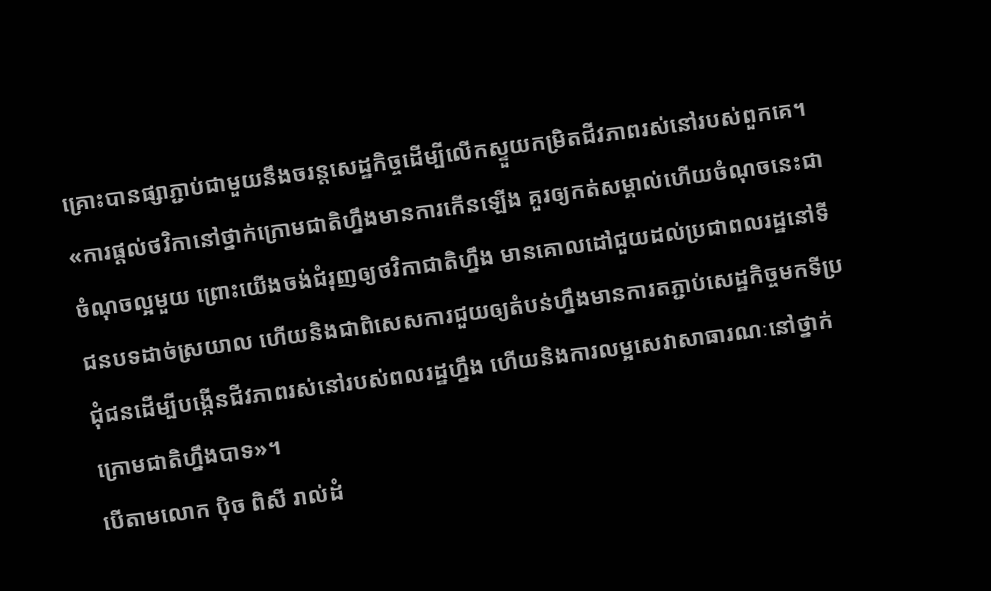គ្រោះបានផ្សាភ្ជាប់ជាមួយនឹងចរន្តសេដ្ឋកិច្ចដើម្បីលើកស្ទួយកម្រិតជីវភាពរស់នៅរបស់ពួកគេ។
«ការផ្តល់ថវិកានៅថ្នាក់ក្រោមជាតិហ្នឹងមានការកើនឡើង គួរឲ្យកត់សម្គាល់ហើយចំណុចនេះជាចំណុចល្អមួយ ព្រោះយើងចង់ជំរុញឲ្យថវិកាជាតិហ្នឹង មានគោលដៅជួយដល់ប្រជាពលរដ្ឋនៅទីជនបទដាច់ស្រយាល ហើយនិងជាពិសេសការជួយឲ្យតំបន់ហ្នឹងមានការតភ្ជាប់សេដ្ឋកិច្ចមកទីប្រជុំជនដើម្បីបង្កើនជីវភាពរស់នៅរបស់ពលរដ្ឋហ្នឹង ហើយនិងការលម្អសេវាសាធារណៈនៅថ្នាក់ក្រោមជាតិហ្នឹងបាទ»។
បើតាមលោក ប៉ិច ពិសី រាល់ដំ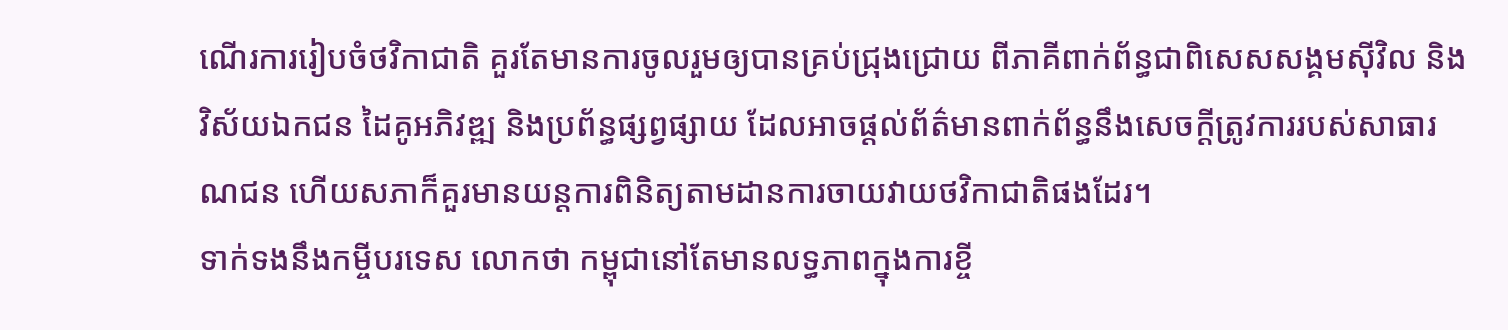ណើរការរៀបចំថវិកាជាតិ គួរតែមានការចូលរួមឲ្យបានគ្រប់ជ្រុងជ្រោយ ពីភាគីពាក់ព័ន្ធជាពិសេសសង្គមស៊ីវិល និងវិស័យឯកជន ដៃគូអភិវឌ្ឍ និងប្រព័ន្ធផ្សព្វផ្សាយ ដែលអាចផ្តល់ព័ត៌មានពាក់ព័ន្ធនឹងសេចក្តីត្រូវការរបស់សាធារណជន ហើយសភាក៏គួរមានយន្តការពិនិត្យតាមដានការចាយវាយថវិកាជាតិផងដែរ។
ទាក់ទងនឹងកម្ចីបរទេស លោកថា កម្ពុជានៅតែមានលទ្ធភាពក្នុងការខ្ចី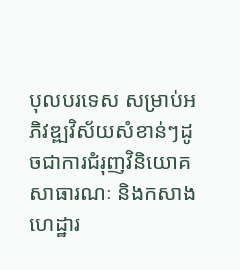បុលបរទេស សម្រាប់អភិវឌ្ឍវិស័យសំខាន់ៗដូចជាការជំរុញវិនិយោគសាធារណៈ និងកសាងហេដ្ឋារ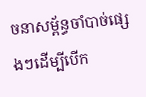ចនាសម្ព័ន្ធចាំបាច់ផ្សេងៗដើម្បីបើក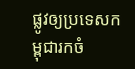ផ្លូវឲ្យប្រទេសកម្ពុជារកចំ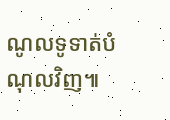ណូលទូទាត់បំណុលវិញ៕